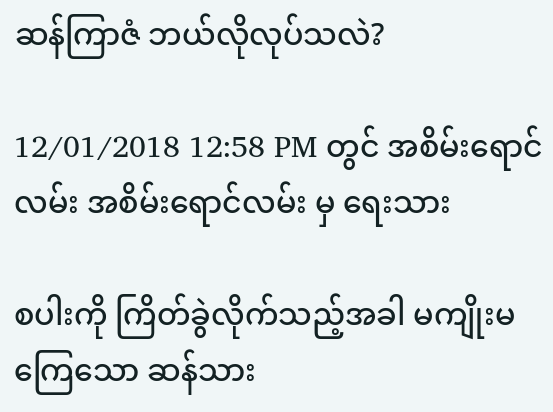ဆန်ကြာဇံ ဘယ်လိုလုပ်သလဲ?

12/01/2018 12:58 PM တွင် အစိမ်းရောင်လမ်း အစိမ်းရောင်လမ်း မှ ရေးသား

စပါးကို ကြိတ်ခွဲလိုက်သည့်အခါ မကျိုးမကြေသော ဆန်သား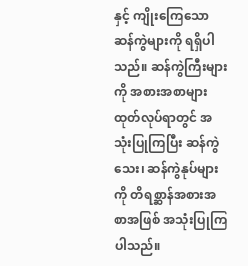နှင့် ကျိုးကြေသော ဆန်ကွဲများကို ရရှိပါသည်။ ဆန်ကွဲကြီးများကို အစားအစာများ ထုတ်လုပ်ရာတွင် အသုံးပြုကြပြီး ဆန်ကွဲသေး၊ ဆန်ကွဲနုပ်များကို တိရစ္ဆာန်အစားအစာအဖြစ် အသုံးပြုကြပါသည်။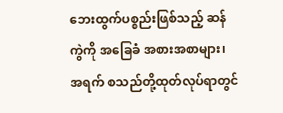ဘေးထွက်ပစ္စည်းဖြစ်သည့် ဆန်ကွဲကို အခြေခံ အစားအစာများ၊ အရက် စသည်တို့ထုတ်လုပ်ရာတွင်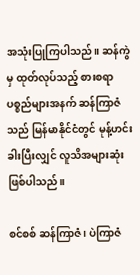အသုံးပြုကြပါသည်။ ဆန်ကွဲမှ ထုတ်လုပ်သည့် စားစရာပစ္စည်များအနက် ဆန်ကြာဇံသည် မြန်မာနိုင်ငံတွင် မုန့်ဟင်း ခါးပြီးလျှင် လူသိအများဆုံးဖြစ်ပါသည်။

စင်စစ် ဆန်ကြာဇံ၊ ပဲကြာဇံ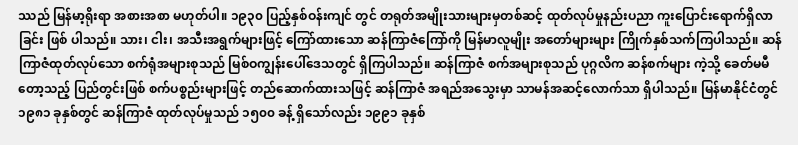ဿည် မြန်မာ့ရိုးရာ အစားအစာ မဟုတ်ပါ။ ၁၉၃၀ ပြည့်နှစ်ဝန်းကျင် တွင် တရုတ်အမျိုးသားများမှတစ်ဆင့် ထုတ်လုပ်မှုနည်းပညာ ကူးပြောင်းရောက်ရှိလာခြင်း ဖြစ် ပါသည်။ သား၊ ငါး၊ အသီးအရွက်များဖြင့် ကြော်ထားသော ဆန်ကြာဇံကြော်ကို မြန်မာလူမျိုး အတော်များများ ကြိုက်နှစ်သက်ကြပါသည်။ ဆန်ကြာဇံထုတ်လုပ်သော စက်ရုံအများစုသည် မြစ်ဝကျွန်းပေါ်ဒေသတွင် ရှိကြပါသည်။ ဆန်ကြာဇံ စက်အများစုသည် ပုဂ္ဂလိက ဆန်စက်များ ကဲ့သို့ ခေတ်မမီတော့သည့် ပြည်တွင်းဖြစ် စက်ပစ္စည်းများဖြင့် တည်ဆောက်ထားသဖြင့် ဆန်ကြာဇံ အရည်အသွေးမှာ သာမန်အဆင့်လောက်သာ ရှိပါသည်။ မြန်မာနိုင်ငံတွင် ၁၉၈၁ ခုနှစ်တွင် ဆန်ကြာဇံ ထုတ်လုပ်မှုသည် ၁၅၀၀ ခန့် ရှိသော်လည်း ၁၉၉၁ ခုနှစ်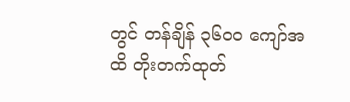တွင် တန်ချိန် ၃၆၀၀ ကျော်အထိ တိုးတက်ထုတ်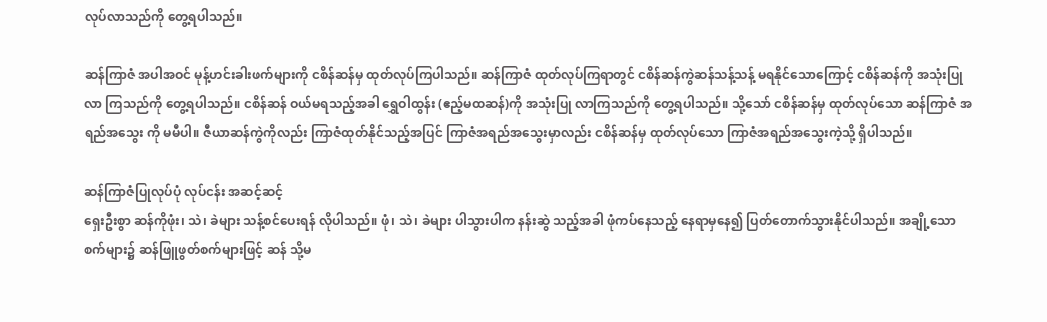လုပ်လာသည်ကို တွေ့ရပါသည်။

ဆန်ကြာဇံ အပါအဝင် မုန့်ဟင်းခါးဖက်များကို ငစိန်ဆန်မှ ထုတ်လုပ်ကြပါသည်။ ဆန်ကြာဇံ ထုတ်လုပ်ကြရာတွင် ငစိန်ဆန်ကွဲဆန်သန့်သန့် မရနိုင်သောကြောင့် ငစိန်ဆန်ကို အသုံးပြုလာ ကြသည်ကို တွေ့ရပါသည်။ ငစိန်ဆန် ဝယ်မရသည့်အခါ ရွှေဝါထွန်း (ဧည့်မထဆန်)ကို အသုံးပြု လာကြသည်ကို တွေ့ရပါသည်။ သို့သော် ငစိန်ဆန်မှ ထုတ်လုပ်သော ဆန်ကြာဇံ အရည်အသွေး ကို မမီပါ။ ဇီယာဆန်ကွဲကိုလည်း ကြာဇံထုတ်နိုင်သည့်အပြင် ကြာဇံအရည်အသွေးမှာလည်း ငစိန်ဆန်မှ ထုတ်လုပ်သော ကြာဇံအရည်အသွေးကဲ့သို့ ရှိပါသည်။

ဆန်ကြာဇံပြုလုပ်ပုံ လုပ်ငန်း အဆင့်ဆင့်
ရှေးဦးစွာ ဆန်ကိုဖုံး၊ သဲ၊ ခဲများ သန့်စင်ပေးရန် လိုပါသည်။ ဖုံ၊ သဲ၊ ခဲများ ပါသွားပါက နန်းဆွဲ သည့်အခါ ဖုံကပ်နေသည့် နေရာမှနေ၍ ပြတ်တောက်သွားနိုင်ပါသည်။ အချို့သော စက်များ၌ ဆန်ဖြူဖွတ်စက်များဖြင့် ဆန် သို့မ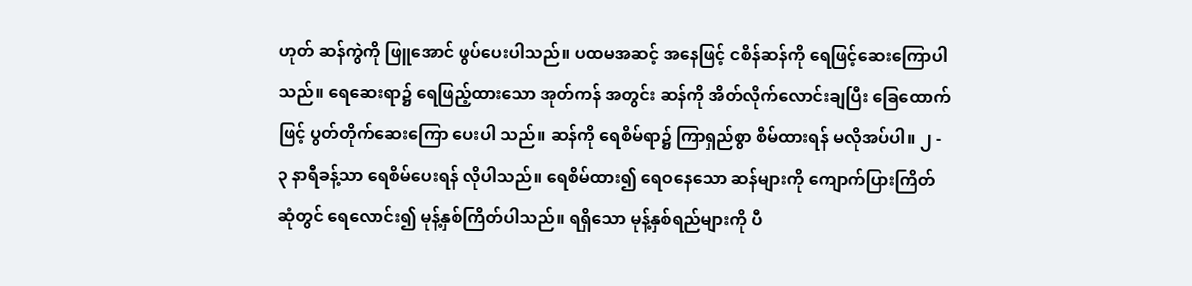ဟုတ် ဆန်ကွဲကို ဖြူအောင် ဖွပ်ပေးပါသည်။ ပထမအဆင့် အနေဖြင့် ငစိန်ဆန်ကို ရေဖြင့်ဆေးကြောပါသည်။ ရေဆေးရာ၌ ရေဖြည့်ထားသော အုတ်ကန် အတွင်း ဆန်ကို အိတ်လိုက်လောင်းချပြီး ခြေထောက်ဖြင့် ပွတ်တိုက်ဆေးကြော ပေးပါ သည်။ ဆန်ကို ရေစိမ်ရာ၌ ကြာရှည်စွာ စိမ်ထားရန် မလိုအပ်ပါ။ ၂ - ၃ နာရီခန့်သာ ရေစိမ်ပေးရန် လိုပါသည်။ ရေစိမ်ထား၍ ရေဝနေသော ဆန်များကို ကျောက်ပြားကြိတ်ဆုံတွင် ရေလောင်း၍ မုန့်နှစ်ကြိတ်ပါသည်။ ရရှိသော မုန့်နှစ်ရည်များကို ပီ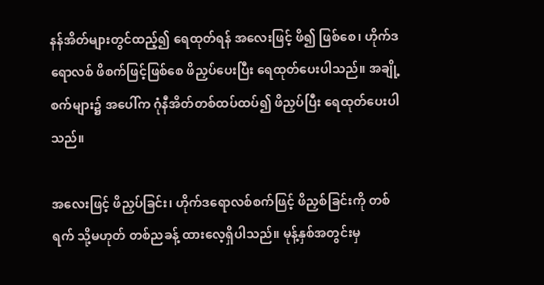နန်အိတ်များတွင်ထည့်၍ ရေထုတ်ရန် အလေးဖြင့် ဖိ၍ ဖြစ်စေ၊ ဟိုက်ဒရောလစ် ဖိစက်ဖြင့်ဖြစ်စေ ဖိညှပ်ပေးပြီး ရေထုတ်ပေးပါသည်။ အချို့စက်များ၌ အပေါ်က ဂုံနီအိတ်တစ်ထပ်ထပ်၍ ဖိညှပ်ပြီး ရေထုတ်ပေးပါသည်။

အလေးဖြင့် ဖိညှပ်ခြင်း၊ ဟိုက်ဒရောလစ်စက်ဖြင့် ဖိညှစ်ခြင်းကို တစ်ရက် သို့မဟုတ် တစ်ညခန့် ထားလေ့ရှိပါသည်။ မုန့်နှစ်အတွင်းမှ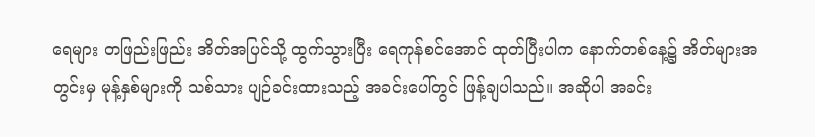ရေများ တဖြည်းဖြည်း အိတ်အပြင်သို့ ထွက်သွားပြီး ရေကုန်စင်အောင် ထုတ်ပြီးပါက နောက်တစ်နေ့၌ အိတ်များအတွင်းမှ မုန့်နှစ်များကို သစ်သား ပျဉ်ခင်းထားသည့် အခင်းပေါ်တွင် ဖြန့်ချပါသည်။ အဆိုပါ အခင်း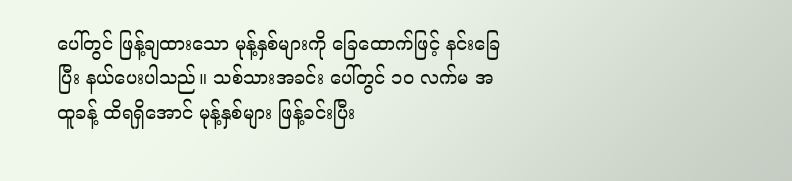ပေါ်တွင် ဖြန့်ချထားသော မုန့်နှစ်များကို ခြေထောက်ဖြင့် နင်းခြေပြီး နယ်ပေးပါသည်။ သစ်သားအခင်း ပေါ်တွင် ၁၀ လက်မ အထူခန့် ထိရရှိအောင် မုန့်နှစ်များ ဖြန့်ခင်းပြီး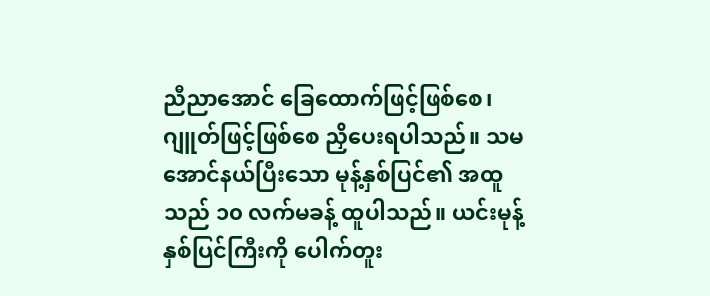ညီညာအောင် ခြေထောက်ဖြင့်ဖြစ်စေ၊ ဂျူတ်ဖြင့်ဖြစ်စေ ညှိပေးရပါသည်။ သမအောင်နယ်ပြီးသော မုန့်နှစ်ပြင်၏ အထူသည် ၁၀ လက်မခန့် ထူပါသည်။ ယင်းမုန့်နှစ်ပြင်ကြီးကို ပေါက်တူး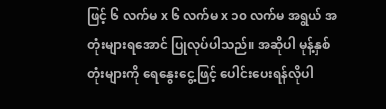ဖြင့် ၆ လက်မ x ၆ လက်မ x ၁၀ လက်မ အရွယ် အတုံးများရအောင် ပြုလုပ်ပါသည်။ အဆိုပါ မုန့်နှစ်တုံးများကို ရေနွေးငွေ့ဖြင့် ပေါင်းပေးရန်လိုပါ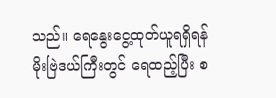သည်။ ရေနွေးငွေ့ထုတ်ယူရရှိရန် မိုးဗြဲဒယ်ကြီးတွင် ရေထည့်ပြီး စ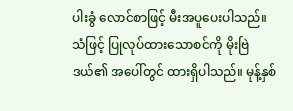ပါးခွံ လောင်စာဖြင့် မီးအပူပေးပါသည်။ သံဖြင့် ပြုလုပ်ထားသောစင်ကို မိုးဗြဲဒယ်၏ အပေါ်တွင် ထားရှိပါသည်။ မုန့်နှစ်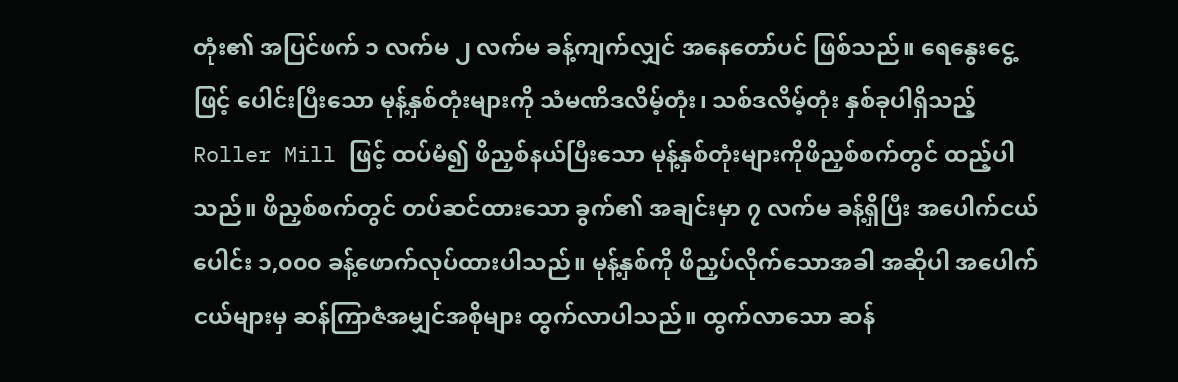တုံး၏ အပြင်ဖက် ၁ လက်မ ၂ လက်မ ခန့်ကျက်လျှင် အနေတော်ပင် ဖြစ်သည်။ ရေနွေးငွေ့ဖြင့် ပေါင်းပြီးသော မုန့်နှစ်တုံးများကို သံမဏိဒလိမ့်တုံး၊ သစ်ဒလိမ့်တုံး နှစ်ခုပါရှိသည့် Roller Mill ဖြင့် ထပ်မံ၍ ဖိညှစ်နယ်ပြီးသော မုန့်နှစ်တုံးများကိုဖိညှစ်စက်တွင် ထည့်ပါသည်။ ဖိညှစ်စက်တွင် တပ်ဆင်ထားသော ခွက်၏ အချင်းမှာ ၇ လက်မ ခန့်ရှိပြီး အပေါက်ငယ်ပေါင်း ၁,၀၀၀ ခန့်ဖောက်လုပ်ထားပါသည်။ မုန့်နှစ်ကို ဖိညှပ်လိုက်သောအခါ အဆိုပါ အပေါက်ငယ်များမှ ဆန်ကြာဇံအမျှင်အစိုများ ထွက်လာပါသည်။ ထွက်လာသော ဆန်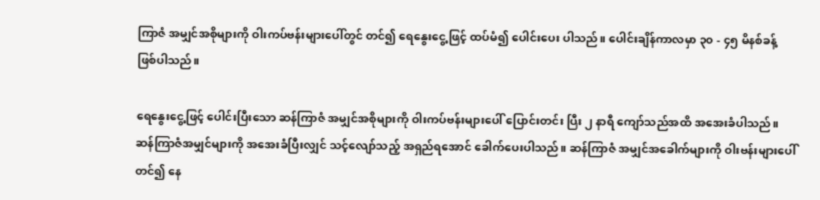ကြာဇံ အမျှင်အစိုများကို ဝါးကပ်ဗန်းများပေါ်တွင် တင်၍ ရေနွေးငွေ့ဖြင့် ထပ်မံ၍ ပေါင်းပေး ပါသည်။ ပေါင်းချိန်ကာလမှာ ၃၀ - ၄၅ မိနစ်ခန့် ဖြစ်ပါသည်။

ရေနွေးငွေ့ဖြင့် ပေါင်းပြီးသော ဆန်ကြာဇံ အမျှင်အစိုများကို ဝါးကပ်ဗန်းများပေါ် ပြောင်းတင်း ပြီး ၂ နာရီ ကျော်သည်အထိ အအေးခံပါသည်။ ဆန်ကြာဇံအမျှင်များကို အအေးခံပြီးလျှင် သင့်လျော်သည့် အရှည်ရအောင် ခေါက်ပေးပါသည်။ ဆန်ကြာဇံ အမျှင်အခေါက်များကို ဝါးဗန်းများပေါ်တင်၍ နေ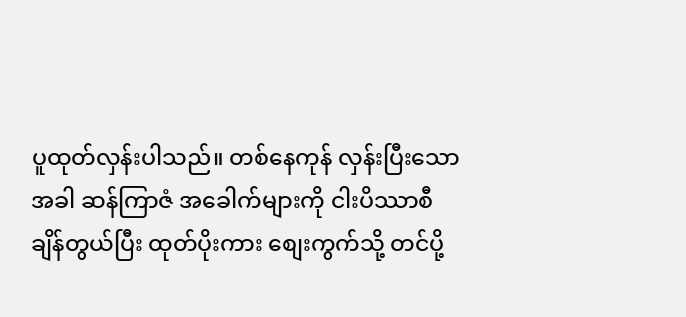ပူထုတ်လှန်းပါသည်။ တစ်နေကုန် လှန်းပြီးသောအခါ ဆန်ကြာဇံ အခေါက်များကို ငါးပိဿာစီ ချိန်တွယ်ပြီး ထုတ်ပိုးကား စျေးကွက်သို့ တင်ပို့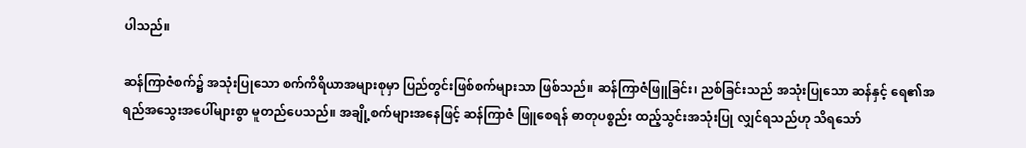ပါသည်။

ဆန်ကြာဇံစက်၌ အသုံးပြုသော စက်ကိရိယာအများစုမှာ ပြည်တွင်းဖြစ်စက်များသာ ဖြစ်သည်။ ဆန်ကြာဇံဖြူခြင်း၊ ညစ်ခြင်းသည် အသုံးပြုသော ဆန်နှင့် ရေ၏အရည်အသွေးအပေါ်များစွာ မူတည်ပေသည်။ အချို့စက်များအနေဖြင့် ဆန်ကြာဇံ ဖြူစေရန် ဓာတုပစ္စည်း ထည့်သွင်းအသုံးပြု လျှင်ရသည်ဟု သိရသော်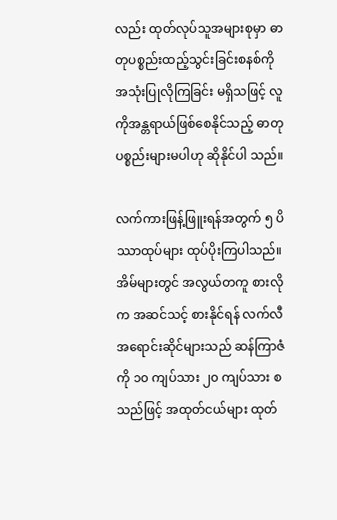လည်း ထုတ်လုပ်သူအများစုမှာ ဓာတုပစ္စည်းထည့်သွင်းခြင်းစနစ်ကို အသုံးပြုလိုကြခြင်း မရှိသဖြင့် လူကိုအန္တရာယ်ဖြစ်စေနိုင်သည့် ဓာတုပစ္စည်းများမပါဟု ဆိုနိုင်ပါ သည်။

လက်ကားဖြန့်ဖြူးရန်အတွက် ၅ ပိဿာထုပ်များ ထုပ်ပိုးကြပါသည်။ အိမ်များတွင် အလွယ်တကူ စားလိုက အဆင်သင့် စားနိုင်ရန် လက်လီအရောင်းဆိုင်များသည် ဆန်ကြာဇံကို ၁၀ ကျပ်သား ၂၀ ကျပ်သား စသည်ဖြင့် အထုတ်ငယ်များ ထုတ်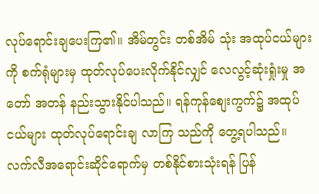လုပ်ရောင်းချပေးကြ၏။ အိမ်တွင်း တစ်အိမ် သုံး အထုပ်ငယ်များကို စက်ရုံများမှ ထုတ်လုပ်ပေးလိုက်နိုင်လျှင် လေလွင့်ဆုံးရှုံးမှု အတော် အတန် နည်းသွားနိုင်ပါသည်။ ရန်ကုန်စျေးကွက်၌ အထုပ်ငယ်များ ထုတ်လုပ်ရောင်းချ လာကြ သည်ကို တွေ့ရပါသည်။ လက်လီအရောင်းဆိုင်ရောက်မှ တစ်နိုင်စားသုံးရန် ပြန်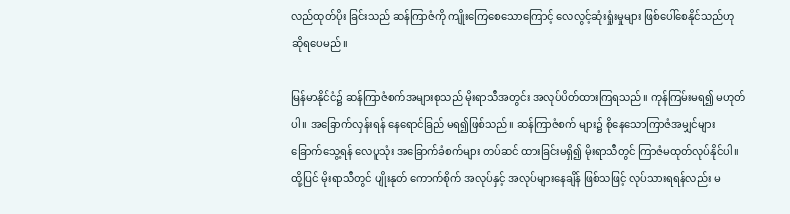လည်ထုတ်ပိုး ခြင်းသည် ဆန်ကြာဇံကို ကျိုးကြေစေသောကြောင့် လေလွင့်ဆုံးရှုံးမှုများ ဖြစ်ပေါ်စေနိုင်သည်ဟု ဆိုရပေမည်။

မြန်မာနိုင်ငံ၌ ဆန်ကြာဇံစက်အများစုသည် မိုးရာသီအတွင်း အလုပ်ပိတ်ထားကြရသည်။ ကုန်ကြမ်းမရ၍ မဟုတ်ပါ။ အခြောက်လှန်းရန် နေရောင်ခြည် မရ၍ဖြစ်သည်။ ဆန်ကြာဇံစက် များ၌ စိုနေသောကြာဇံအမျှင်များ ခြောက်သွေ့ရန် လေပူသုံး အခြောက်ခံစက်များ တပ်ဆင် ထားခြင်းမရှိ၍ မိုးရာသီတွင် ကြာဇံမထုတ်လုပ်နိုင်ပါ။ ထို့ပြင် မိုးရာသီတွင် ပျိုးနုတ် ကောက်စိုက် အလုပ်နှင့် အလုပ်များနေချိန် ဖြစ်သဖြင့် လုပ်သားရရန်လည်း မ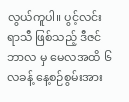လွယ်ကူပါ။ ပွင့်လင်းရာသီ ဖြစ်သည့် ဒီဇင်ဘာလ မှ မေလအထိ ၆ လခန့် နေ့စဉ်စွမ်းအား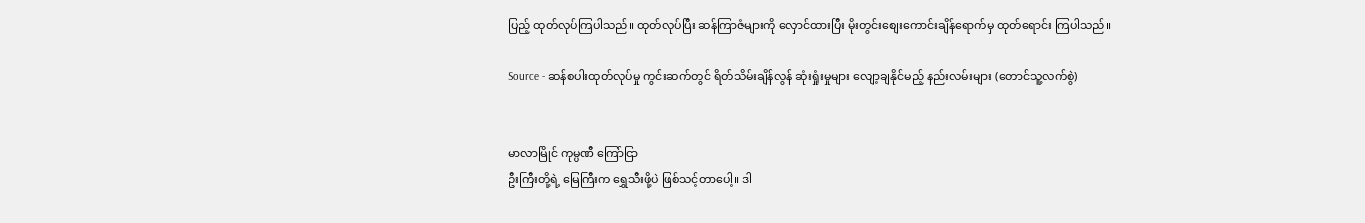ပြည့် ထုတ်လုပ်ကြပါသည်။ ထုတ်လုပ်ပြီး ဆန်ကြာဇံများကို လှောင်ထားပြီး မိုးတွင်းစျေးကောင်းချိန်ရောက်မှ ထုတ်ရောင်း ကြပါသည်။

Source - ဆန်စပါးထုတ်လုပ်မှု ကွင်းဆက်တွင် ရိတ်သိမ်းချိန်လွန် ဆုံးရှုံးမှုများ လျော့ချနိုင်မည့် နည်းလမ်းများ (တောင်သူ့လက်စွဲ)


မာလာမြိုင် ကုမ္ပဏီ ကြော်ငြာ
ဦးကြီးတို့ရဲ့ မြေကြီးက ရွှေသီးဖို့ပဲ ဖြစ်သင့်တာပေါ့။ ဒါ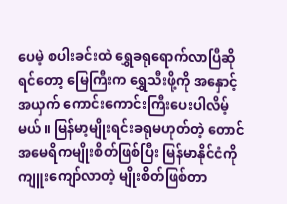ပေမဲ့ စပါးခင်းထဲ ရွှေခရုရောက်လာပြီဆိုရင်တော့ မြေကြီးက ရွှေသီးဖို့ကို အနှောင့်အယှက် ကောင်းကောင်းကြီးပေးပါလိမ့်မယ်။ မြန်မာ့မျိုးရင်းခရုမဟုတ်တဲ့ တောင်အမေရိကမျိုးစိတ်ဖြစ်ပြီး မြန်မာနိုင်ငံကို ကျူးကျော်လာတဲ့ မျိုးစိတ်ဖြစ်တာ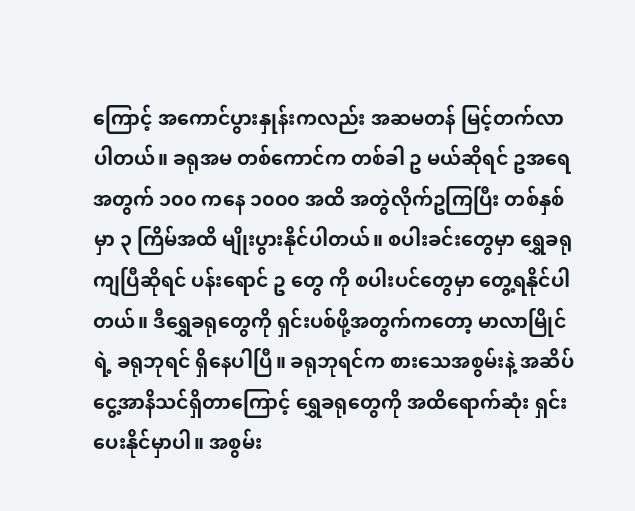ကြောင့် အကောင်ပွားနှုန်းကလည်း အဆမတန် မြင့်တက်လာပါတယ်။ ခရုအမ တစ်ကောင်က တစ်ခါ ဥ မယ်ဆိုရင် ဥအရေအတွက် ၁၀၀ ကနေ ၁၀၀၀ အထိ အတွဲလိုက်ဥကြပြီး တစ်နှစ်မှာ ၃ ကြိမ်အထိ မျိုးပွားနိုင်ပါတယ်။ စပါးခင်းတွေမှာ ရွှေခရုကျပြီဆိုရင် ပန်းရောင် ဥ တွေ ကို စပါးပင်တွေမှာ တွေ့ရနိုင်ပါတယ်။ ဒီရွှေခရုတွေကို ရှင်းပစ်ဖို့အတွက်ကတော့ မာလာမြိုင်ရဲ့ ခရုဘုရင် ရှိနေပါပြီ။ ခရုဘုရင်က စားသေအစွမ်းနဲ့ အဆိပ်ငွေ့အာနိသင်ရှိတာကြောင့် ရွှေခရုတွေကို အထိရောက်ဆုံး ရှင်းပေးနိုင်မှာပါ။ အစွမ်း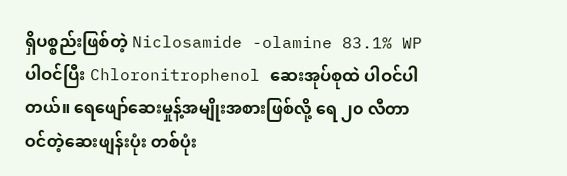ရှိပစ္စည်းဖြစ်တဲ့ Niclosamide -olamine 83.1% WP ပါဝင်ပြီး Chloronitrophenol ဆေးအုပ်စုထဲ ပါဝင်ပါတယ်။ ရေဖျော်ဆေးမှုန့်အမျိုးအစားဖြစ်လို့ ရေ ၂၀ လီတာဝင်တဲ့ဆေးဖျန်းပုံး တစ်ပုံး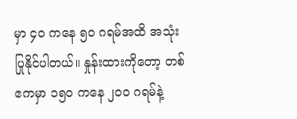မှာ ၄၀ ကနေ ၅၀ ဂရမ်အထိ အသုံးပြုနိုင်ပါတယ်။ နှုန်းထားကိုတော့ တစ်ဧကမှာ ၁၅၀ ကနေ ၂၀၀ ဂရမ်နဲ့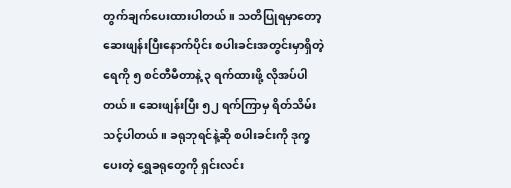တွက်ချက်ပေးထားပါတယ်။ သတိပြုရမှာတော့ ဆေးဖျန်းပြီးနောက်ပိုင်း စပါးခင်းအတွင်းမှာရှိတဲ့ ရေကို ၅ စင်တီမီတာနဲ့ ၃ ရက်ထားဖို့ လိုအပ်ပါတယ်။ ဆေးဖျန်းပြီး ၅၂ ရက်ကြာမှ ရိတ်သိမ်းသင့်ပါတယ်။ ခရုဘုရင်နဲ့ဆို စပါးခင်းကို ဒုက္ခပေးတဲ့ ရွှေခရုတွေကို ရှင်းလင်း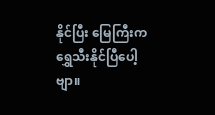နိုင်ပြီး မြေကြီးက ရွှေသီးနိုင်ပြီပေါ့ဗျာ။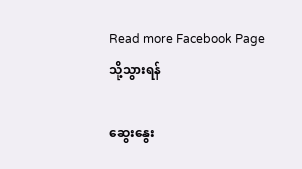Read more Facebook Page သို့သွားရန်

ဆွေးနွေး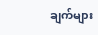ချက်များ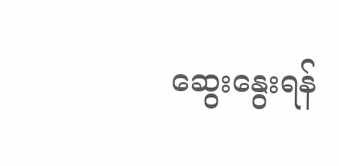ဆွေးနွေးရန်